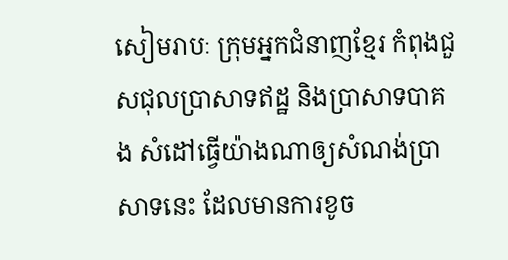សៀមរាបៈ ក្រុមអ្នកជំនាញខ្មែរ កំពុងជួសជុលប្រាសាទឥដ្ឋ និងប្រាសាទបាគង សំដៅធ្វើយ៉ាងណាឲ្យសំណង់ប្រាសាទនេះ ដែលមានការខូច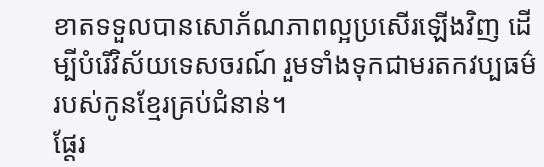ខាតទទួលបានសោភ័ណភាពល្អប្រសើរឡើងវិញ ដើម្បីបំរើវិស័យទេសចរណ៍ រួមទាំងទុកជាមរតកវប្បធម៌របស់កូនខ្មែរគ្រប់ជំនាន់។
ផ្ដែរ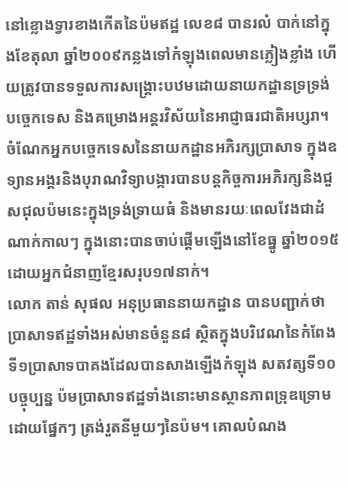នៅខ្លោងទ្វារខាងកើតនៃប៉មឥដ្ឋ លេខ៨ បានរលំ បាក់នៅក្នុងខែតុលា ឆ្នាំ២០០៩កន្លងទៅកំឡុងពេលមានភ្លៀងខ្លាំង ហើយត្រូវបានទទួលការសង្គ្រោះបឋមដោយនាយកដ្ឋានទ្រទ្រង់បច្ចេកទេស និងគម្រោងអន្តរវិស័យនៃអាជ្ញាធរជាតិអប្សរា។ ចំណែកអ្នកបច្ចេកទេសនៃនាយកដ្ឋានអភិរក្សប្រាសាទ ក្នុងឧទ្យានអង្គរនិងបុរាណវិទ្យាបង្ការបានបន្តកិច្ចការអភិរក្សនិងជួសជុលប៉មនេះក្នុងទ្រង់ទ្រាយធំ និងមានរយៈពេលវែងជាដំណាក់កាលៗ ក្នុងនោះបានចាប់ផ្តើមឡើងនៅខែធ្នូ ឆ្នាំ២០១៥ ដោយអ្នកជំនាញខ្មែរសរុប១៧នាក់។
លោក តាន់ សុផល អនុប្រធាននាយកដ្ឋាន បានបញ្ជាក់ថា ប្រាសាទឥដ្ឋទាំងអស់មានចំនួន៨ ស្ថិតក្នុងបរិវេណនៃកំពែងទី១ប្រាសាទបាគងដែលបានសាងឡើងកំឡុង សតវត្សទី១០ បច្ចុប្បន្ន ប៉មប្រាសាទឥដ្ឋទាំងនោះមានស្ថានភាពទ្រុឌទ្រោមដោយផ្នែកៗ ត្រង់រួតនីមួយៗនៃប៉ម។ គោលបំណង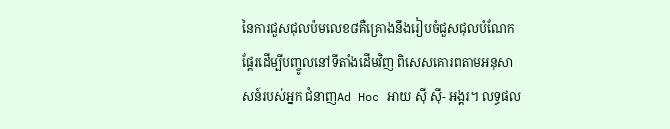នៃការជួសជុលប៉មលេខ៨គឺគ្រោងនឹងរៀបចំជួសជុលបំណែកផ្តែរដើម្បីបញ្ចូលនៅទីតាំងដើមវិញ ពិសេសគោរពតាមអនុសាសន៍របស់អ្នក ជំនាញAd Hoc អាយ ស៊ី ស៊ី- អង្គរ។ លទ្ធផល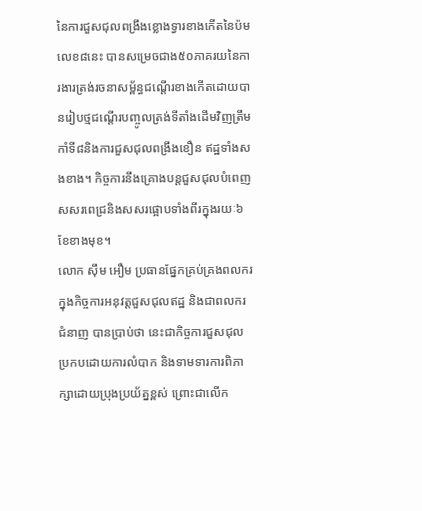នៃការជួសជុលពង្រឹងខ្លោងទ្វារខាងកើតនៃប៉មលេខ៨នេះ បានសម្រេចជាង៥០ភាគរយនៃការងារត្រង់រចនាសម្ព័ន្ធជណ្តើរខាងកើតដោយបានរៀបថ្មជណ្តើរបញ្ចូលត្រង់ទីតាំងដើមវិញត្រឹមកាំទី៨និងការជួសជុលពង្រឹងខឿន ឥដ្ឋទាំងសងខាង។ កិច្ចការនឹងគ្រោងបន្តជួសជុលបំពេញសសរពេជ្រនិងសសរផ្អោបទាំងពីរក្នុងរយៈ៦ខែខាងមុខ។
លោក ស៊ឹម អឿម ប្រធានផ្នែកគ្រប់គ្រងពលករក្នុងកិច្ចការអនុវត្តជួសជុលឥដ្ឋ និងជាពលករជំនាញ បានប្រាប់ថា នេះជាកិច្ចការជួសជុលប្រកបដោយការលំបាក និងទាមទារការពិភាក្សាដោយប្រុងប្រយ័ត្នខ្ពស់ ព្រោះជាលើក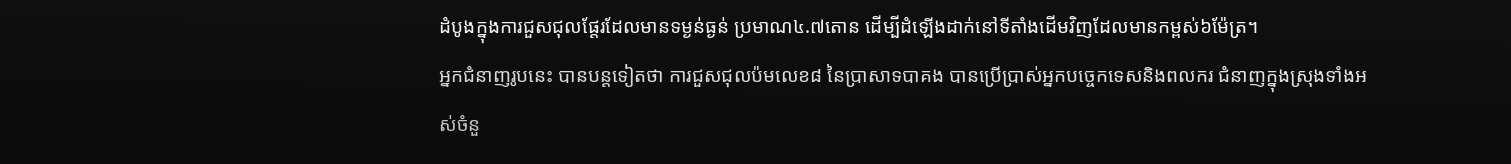ដំបូងក្នុងការជួសជុលផ្តែរដែលមានទម្ងន់ធ្ងន់ ប្រមាណ៤.៧តោន ដើម្បីដំឡើងដាក់នៅទីតាំងដើមវិញដែលមានកម្ពស់៦ម៉ែត្រ។
អ្នកជំនាញរូបនេះ បានបន្ដទៀតថា ការជួសជុលប៉មលេខ៨ នៃប្រាសាទបាគង បានប្រើប្រាស់អ្នកបច្ចេកទេសនិងពលករ ជំនាញក្នុងស្រុងទាំងអស់ចំនួ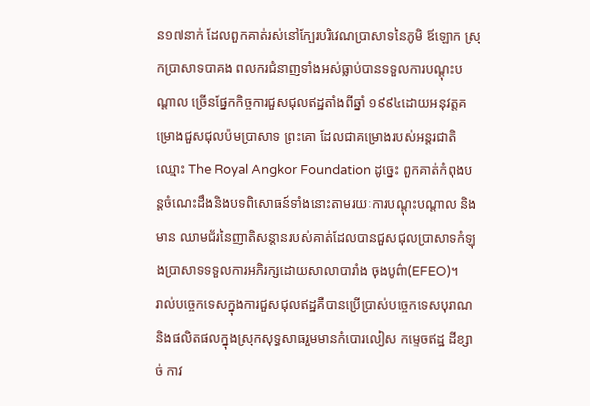ន១៧នាក់ ដែលពួកគាត់រស់នៅក្បែរបរិវេណប្រាសាទនៃភូមិ ឪឡោក ស្រុកប្រាសាទបាគង ពលករជំនាញទាំងអស់ធ្លាប់បានទទួលការបណ្តុះបណ្តាល ច្រើនផ្នែកកិច្ចការជួសជុលឥដ្ឋតាំងពីឆ្នាំ ១៩៩៤ដោយអនុវត្តគម្រោងជួសជុលប៉មប្រាសាទ ព្រះគោ ដែលជាគម្រោងរបស់អន្តរជាតិឈ្មោះ The Royal Angkor Foundation ដូច្នេះ ពួកគាត់កំពុងបន្តចំណេះដឹងនិងបទពិសោធន៍ទាំងនោះតាមរយៈការបណ្តុះបណ្តាល និងមាន ឈាមជ័រនៃញាតិសន្តានរបស់គាត់ដែលបានជួសជុលប្រាសាទកំឡុងប្រាសាទទទួលការអភិរក្សដោយសាលាបារាំង ចុងបូព៌ា(EFEO)។
រាល់បច្ចេកទេសក្នុងការជួសជុលឥដ្ឋគឺបានប្រើប្រាស់បច្ចេកទេសបុរាណ និងផលិតផលក្នុងស្រុកសុទ្ធសាធរួមមានកំបោរលៀស កម្ទេចឥដ្ឋ ដីខ្សាច់ កាវ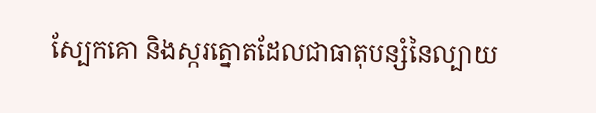ស្បែកគោ និងស្ករត្នោតដែលជាធាតុបន្សំនៃល្បាយ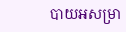បាយអសម្រា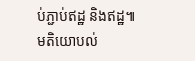ប់ភ្ជាប់ឥដ្ឋ និងឥដ្ឋ៕
មតិយោបល់